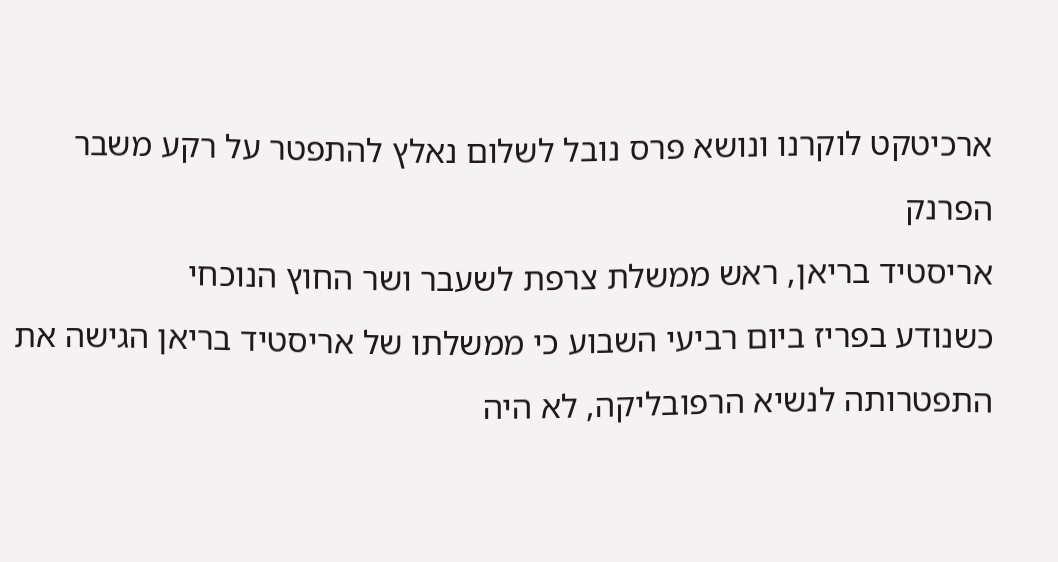ארכיטקט לוקרנו ונושא פרס נובל לשלום נאלץ להתפטר על רקע משבר הפרנק
אריסטיד בריאן, ראש ממשלת צרפת לשעבר ושר החוץ הנוכחי
כשנודע בפריז ביום רביעי השבוע כי ממשלתו של אריסטיד בריאן הגישה את התפטרותה לנשיא הרפובליקה, לא היה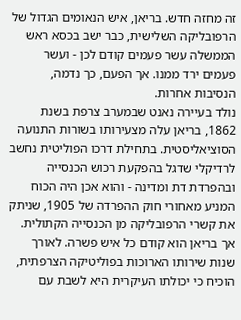זה מחזה חדש. בריאן, איש הנאומים הגדול של הרפובליקה השלישית, כבר ישב בכסא ראש הממשלה עשר פעמים קודם לכן - ועשר פעמים ירד ממנו. אך הפעם, כך נדמה, הנסיבות אחרות.
נולד בעיירה נאנט שבמערב צרפת בשנת 1862, בריאן עלה מצעירותו בשורות התנועה הסוציאליסטית. בתחילת דרכו הפוליטית נחשב לרדיקלי שדגל בהפקעת רכוש הכנסייה ובהפרדת דת ומדינה - והוא אכן היה הכוח המניע מאחורי חוק ההפרדה של 1905, שניתק את קשרי הרפובליקה מן הכנסייה הקתולית.
אך בריאן הוא קודם כל איש פשרה. לאורך שנות שירותו הארוכות בפוליטיקה הצרפתית, הוכיח כי יכולתו העיקרית היא לשבת עם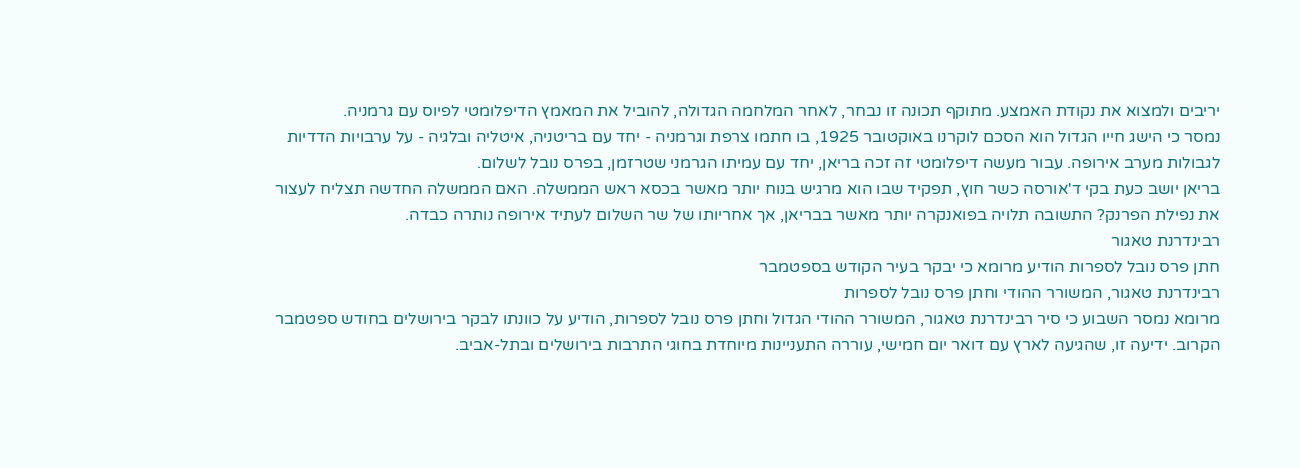יריבים ולמצוא את נקודת האמצע. מתוקף תכונה זו נבחר, לאחר המלחמה הגדולה, להוביל את המאמץ הדיפלומטי לפיוס עם גרמניה.
נמסר כי הישג חייו הגדול הוא הסכם לוקרנו באוקטובר 1925, בו חתמו צרפת וגרמניה - יחד עם בריטניה, איטליה ובלגיה - על ערבויות הדדיות לגבולות מערב אירופה. עבור מעשה דיפלומטי זה זכה בריאן, יחד עם עמיתו הגרמני שטרזמן, בפרס נובל לשלום.
בריאן יושב כעת בקי ד'אורסה כשר חוץ, תפקיד שבו הוא מרגיש בנוח יותר מאשר בכסא ראש הממשלה. האם הממשלה החדשה תצליח לעצור את נפילת הפרנק? התשובה תלויה בפואנקרה יותר מאשר בבריאן, אך אחריותו של שר השלום לעתיד אירופה נותרה כבדה.
רבינדרנת טאגור
חתן פרס נובל לספרות הודיע מרומא כי יבקר בעיר הקודש בספטמבר
רבינדרנת טאגור, המשורר ההודי וחתן פרס נובל לספרות
מרומא נמסר השבוע כי סיר רבינדרנת טאגור, המשורר ההודי הגדול וחתן פרס נובל לספרות, הודיע על כוונתו לבקר בירושלים בחודש ספטמבר הקרוב. ידיעה זו, שהגיעה לארץ עם דואר יום חמישי, עוררה התעניינות מיוחדת בחוגי התרבות בירושלים ובתל-אביב.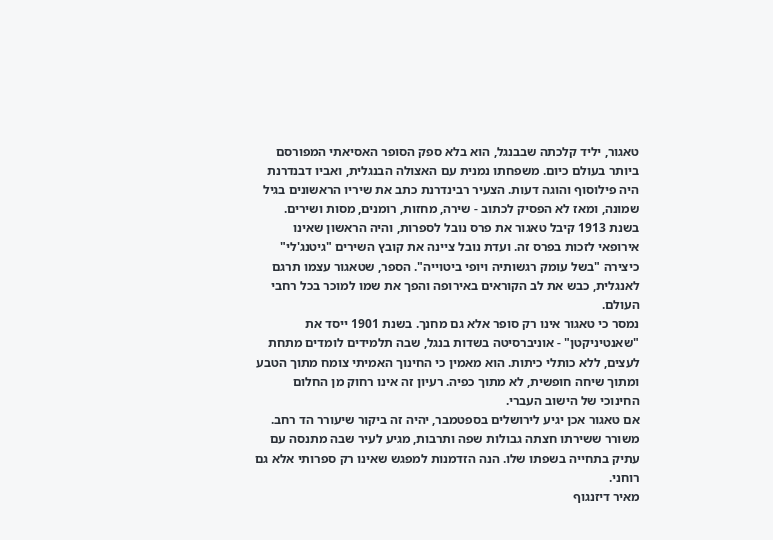טאגור, יליד קלכתה שבבנגל, הוא בלא ספק הסופר האסיאתי המפורסם ביותר בעולם כיום. משפחתו נמנית עם האצולה הבנגלית, ואביו דבנדרנת היה פילוסוף והוגה דעות. הצעיר רבינדרנת כתב את שיריו הראשונים בגיל שמונה, ומאז לא הפסיק לכתוב - שירה, מחזות, רומנים, מסות ושירים.
בשנת 1913 קיבל טאגור את פרס נובל לספרות, והיה הראשון שאינו אירופאי לזכות בפרס זה. ועדת נובל ציינה את קובץ השירים "גיטנג'לי" כיצירה "בשל עומק רגשותיה ויופי ביטוייה". הספר, שטאגור עצמו תרגם לאנגלית, כבש את לב הקוראים באירופה והפך את שמו למוכר בכל רחבי העולם.
נמסר כי טאגור אינו רק סופר אלא גם מחנך. בשנת 1901 ייסד את "שאנטיניקטן" - אוניברסיטה בשדות בנגל, שבה תלמידים לומדים מתחת לעצים, ללא כותלי כיתות. הוא מאמין כי החינוך האמיתי צומח מתוך הטבע ומתוך שיחה חופשית, לא מתוך כפיה. רעיון זה אינו רחוק מן החלום החינוכי של הישוב העברי.
אם טאגור אכן יגיע לירושלים בספטמבר, יהיה זה ביקור שיעורר הד רחב. משורר ששירתו חצתה גבולות שפה ותרבות, מגיע לעיר שבה מתנסה עם עתיק בתחייה בשפתו שלו. הנה הזדמנות למפגש שאינו רק ספרותי אלא גם רוחני.
מאיר דיזנגוף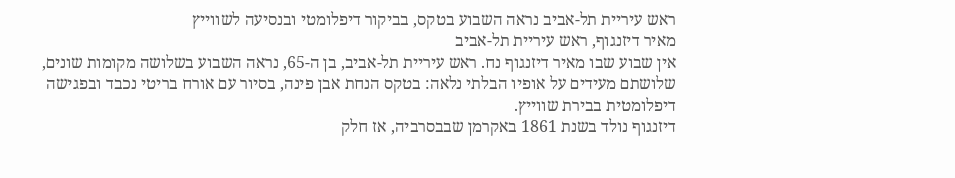ראש עיריית תל-אביב נראה השבוע בטקס, בביקור דיפלומטי ובנסיעה לשווייץ
מאיר דיזנגוף, ראש עיריית תל-אביב
אין שבוע שבו מאיר דיזנגוף נח. ראש עיריית תל-אביב, בן ה-65, נראה השבוע בשלושה מקומות שונים, שלושתם מעידים על אופיו הבלתי נלאה: בטקס הנחת אבן פינה, בסיור עם אורח בריטי נכבד ובפגישה דיפלומטית בבירת שווייץ.
דיזנגוף נולד בשנת 1861 באקרמן שבבסרביה, אז חלק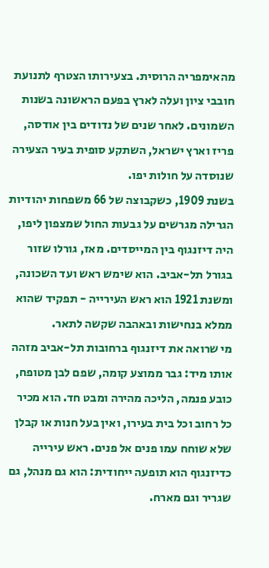מהאימפריה הרוסית. בצעירותו הצטרף לתנועת חובבי ציון ועלה לארץ בפעם הראשונה בשנות השמונים. לאחר שנים של נדודים בין אודסה, פריז וארץ ישראל, השתקע סופית בעיר הצעירה שנוסדה על חולות יפו.
בשנת 1909, כשקבוצה של 66 משפחות יהודיות הגרילה מגרשים על גבעות החול שמצפון ליפו, היה דיזנגוף בין המייסדים. מאז, גורלו שזור בגורל תל-אביב. הוא שימש ראש ועד השכונה, ומשנת 1921 הוא ראש העירייה - תפקיד שהוא ממלא בנחישות ובאהבה שקשה לתאר.
מי שרואה את דיזנגוף ברחובות תל-אביב מזהה אותו מיד: גבר ממוצע קומה, שפם לבן מטופח, כובע פנמה, הליכה מהירה ומבט חד. הוא מכיר כל רחוב וכל בית בעירו, ואין בעל חנות או קבלן שלא שוחח עמו פנים אל פנים. ראש עירייה כדיזנגוף הוא תופעה ייחודית: הוא גם מנהל, גם שגריר וגם מארח.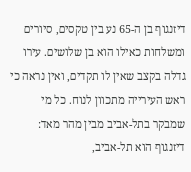דיזנגוף בן ה-65 נע בין טקסים, סיורים ומשלחות כאילו הוא בן שלושים. עירו גדלה בקצב שאין לו תקדים, ואין נראה כי ראש העירייה מתכוון לנוח. כל מי שמבקר בתל-אביב מבין מהר מאד: דיזנגוף הוא תל-אביב,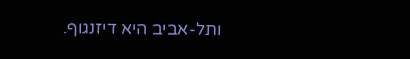ותל-אביב היא דיזנגוף.